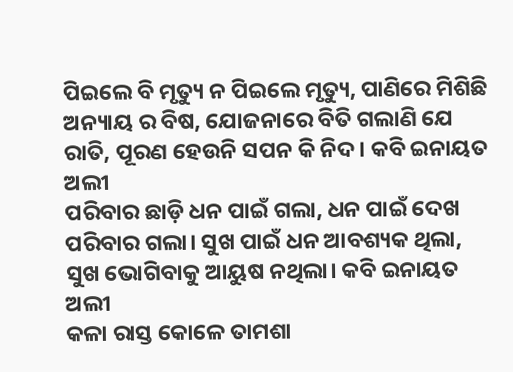ପିଇଲେ ବି ମୃତ୍ୟୁ ନ ପିଇଲେ ମୃତ୍ୟୁ, ପାଣିରେ ମିଶିଛି ଅନ୍ୟାୟ ର ବିଷ, ଯୋଜନାରେ ବିତି ଗଲାଣି ଯେ ରାତି, ପୂରଣ ହେଉନି ସପନ କି ନିଦ। କବି ଇନାୟତ ଅଲୀ
ପରିବାର ଛାଡ଼ି ଧନ ପାଇଁ ଗଲା, ଧନ ପାଇଁ ଦେଖ ପରିବାର ଗଲା। ସୁଖ ପାଇଁ ଧନ ଆବଶ୍ୟକ ଥିଲା, ସୁଖ ଭୋଗିବାକୁ ଆୟୁଷ ନଥିଲା। କବି ଇନାୟତ ଅଲୀ
କଳା ରାସ୍ତ କୋଳେ ତାମଶା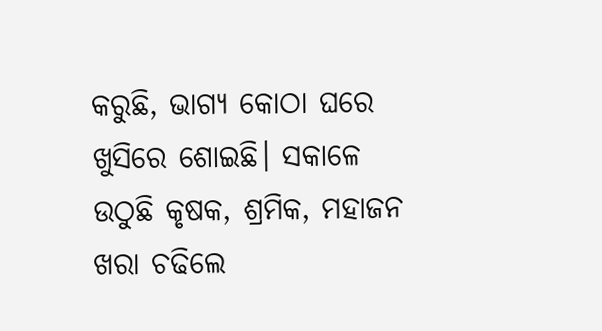କରୁଛି, ଭାଗ୍ୟ କୋଠା ଘରେ ଖୁସିରେ ଶୋଇଛି। ସକାଳେ ଉଠୁଛି କୃଷକ, ଶ୍ରମିକ, ମହାଜନ ଖରା ଚଢିଲେ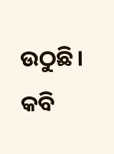ଉଠୁଛି। କବି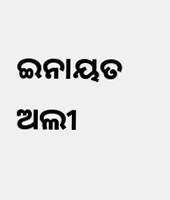ଇନାୟତ ଅଲୀ